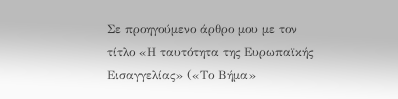Σε προηγούμενο άρθρο μου με τον τίτλο «Η ταυτότητα της Ευρωπαϊκής Εισαγγελίας» («Το Βήμα»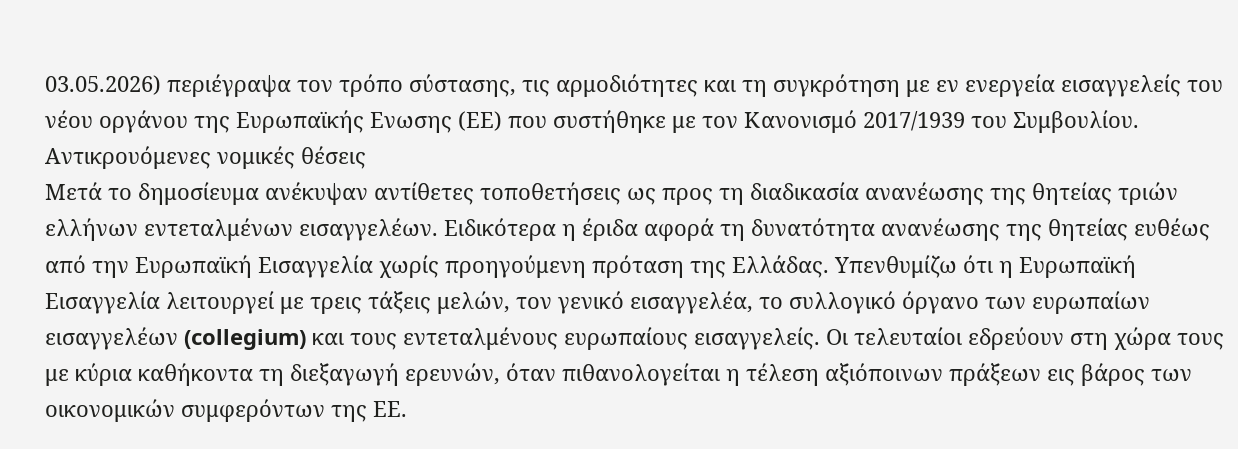03.05.2026) περιέγραψα τον τρόπο σύστασης, τις αρμοδιότητες και τη συγκρότηση με εν ενεργεία εισαγγελείς του νέου οργάνου της Ευρωπαϊκής Ενωσης (ΕΕ) που συστήθηκε με τον Κανονισμό 2017/1939 του Συμβουλίου.
Αντικρουόμενες νομικές θέσεις
Μετά το δημοσίευμα ανέκυψαν αντίθετες τοποθετήσεις ως προς τη διαδικασία ανανέωσης της θητείας τριών ελλήνων εντεταλμένων εισαγγελέων. Ειδικότερα η έριδα αφορά τη δυνατότητα ανανέωσης της θητείας ευθέως από την Ευρωπαϊκή Εισαγγελία χωρίς προηγούμενη πρόταση της Ελλάδας. Υπενθυμίζω ότι η Ευρωπαϊκή Εισαγγελία λειτουργεί με τρεις τάξεις μελών, τον γενικό εισαγγελέα, το συλλογικό όργανο των ευρωπαίων εισαγγελέων (collegium) και τους εντεταλμένους ευρωπαίους εισαγγελείς. Οι τελευταίοι εδρεύουν στη χώρα τους με κύρια καθήκοντα τη διεξαγωγή ερευνών, όταν πιθανολογείται η τέλεση αξιόποινων πράξεων εις βάρος των οικονομικών συμφερόντων της ΕΕ.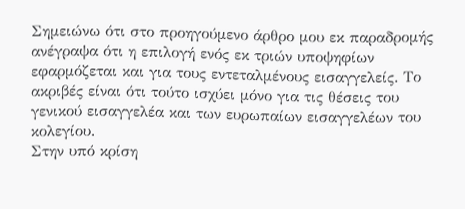Σημειώνω ότι στο προηγούμενο άρθρο μου εκ παραδρομής ανέγραψα ότι η επιλογή ενός εκ τριών υποψηφίων εφαρμόζεται και για τους εντεταλμένους εισαγγελείς. Το ακριβές είναι ότι τούτο ισχύει μόνο για τις θέσεις του γενικού εισαγγελέα και των ευρωπαίων εισαγγελέων του κολεγίου.
Στην υπό κρίση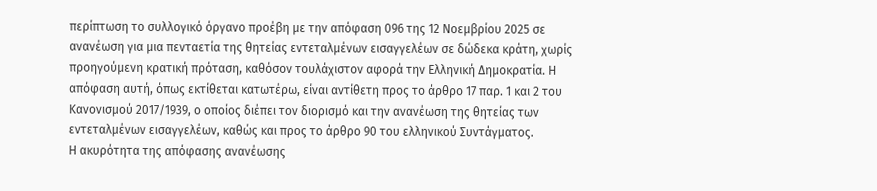περίπτωση το συλλογικό όργανο προέβη με την απόφαση 096 της 12 Νοεμβρίου 2025 σε ανανέωση για μια πενταετία της θητείας εντεταλμένων εισαγγελέων σε δώδεκα κράτη, χωρίς προηγούμενη κρατική πρόταση, καθόσον τουλάχιστον αφορά την Ελληνική Δημοκρατία. Η απόφαση αυτή, όπως εκτίθεται κατωτέρω, είναι αντίθετη προς το άρθρο 17 παρ. 1 και 2 του Κανονισμού 2017/1939, ο οποίος διέπει τον διορισμό και την ανανέωση της θητείας των εντεταλμένων εισαγγελέων, καθώς και προς το άρθρο 90 του ελληνικού Συντάγματος.
Η ακυρότητα της απόφασης ανανέωσης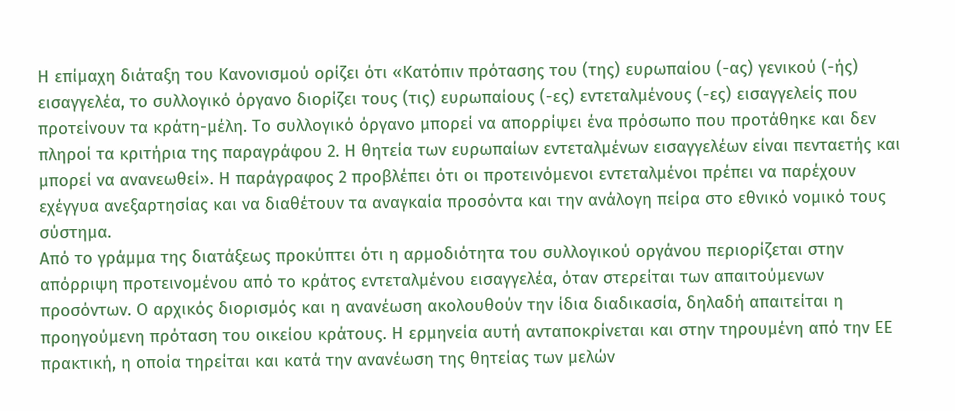Η επίμαχη διάταξη του Κανονισμού ορίζει ότι «Κατόπιν πρότασης του (της) ευρωπαίου (-ας) γενικού (-ής) εισαγγελέα, το συλλογικό όργανο διορίζει τους (τις) ευρωπαίους (-ες) εντεταλμένους (-ες) εισαγγελείς που προτείνουν τα κράτη-μέλη. Το συλλογικό όργανο μπορεί να απορρίψει ένα πρόσωπο που προτάθηκε και δεν πληροί τα κριτήρια της παραγράφου 2. Η θητεία των ευρωπαίων εντεταλμένων εισαγγελέων είναι πενταετής και μπορεί να ανανεωθεί». Η παράγραφος 2 προβλέπει ότι οι προτεινόμενοι εντεταλμένοι πρέπει να παρέχουν εχέγγυα ανεξαρτησίας και να διαθέτουν τα αναγκαία προσόντα και την ανάλογη πείρα στο εθνικό νομικό τους σύστημα.
Από το γράμμα της διατάξεως προκύπτει ότι η αρμοδιότητα του συλλογικού οργάνου περιορίζεται στην απόρριψη προτεινομένου από το κράτος εντεταλμένου εισαγγελέα, όταν στερείται των απαιτούμενων προσόντων. Ο αρχικός διορισμός και η ανανέωση ακολουθούν την ίδια διαδικασία, δηλαδή απαιτείται η προηγούμενη πρόταση του οικείου κράτους. Η ερμηνεία αυτή ανταποκρίνεται και στην τηρουμένη από την ΕΕ πρακτική, η οποία τηρείται και κατά την ανανέωση της θητείας των μελών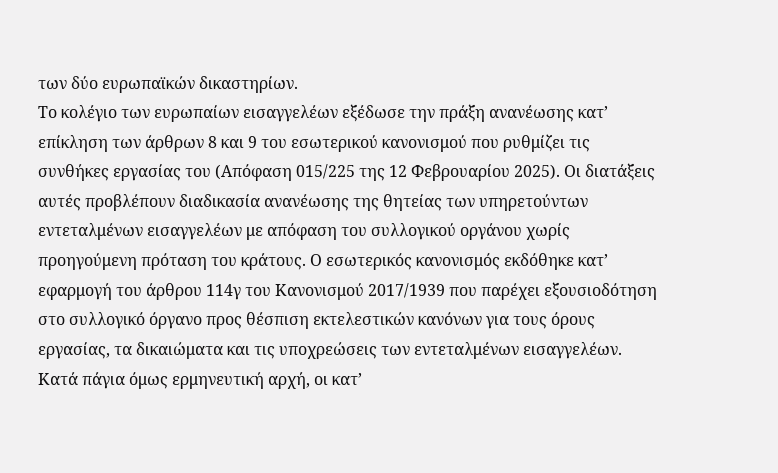των δύο ευρωπαϊκών δικαστηρίων.
Το κολέγιο των ευρωπαίων εισαγγελέων εξέδωσε την πράξη ανανέωσης κατ’ επίκληση των άρθρων 8 και 9 του εσωτερικού κανονισμού που ρυθμίζει τις συνθήκες εργασίας του (Απόφαση 015/225 της 12 Φεβρουαρίου 2025). Οι διατάξεις αυτές προβλέπουν διαδικασία ανανέωσης της θητείας των υπηρετούντων εντεταλμένων εισαγγελέων με απόφαση του συλλογικού οργάνου χωρίς προηγούμενη πρόταση του κράτους. Ο εσωτερικός κανονισμός εκδόθηκε κατ’ εφαρμογή του άρθρου 114γ του Κανονισμού 2017/1939 που παρέχει εξουσιοδότηση στο συλλογικό όργανο προς θέσπιση εκτελεστικών κανόνων για τους όρους εργασίας, τα δικαιώματα και τις υποχρεώσεις των εντεταλμένων εισαγγελέων. Κατά πάγια όμως ερμηνευτική αρχή, οι κατ’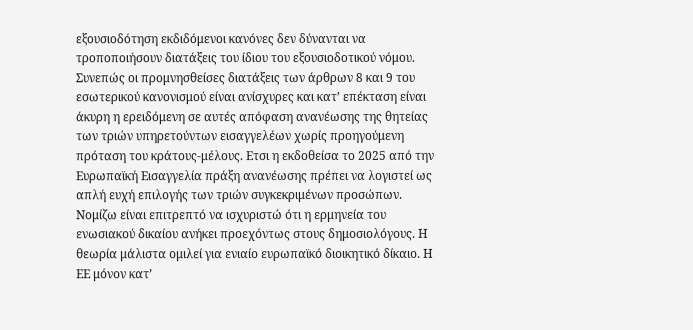εξουσιοδότηση εκδιδόμενοι κανόνες δεν δύνανται να τροποποιήσουν διατάξεις του ίδιου του εξουσιοδοτικού νόμου. Συνεπώς οι προμνησθείσες διατάξεις των άρθρων 8 και 9 του εσωτερικού κανονισμού είναι ανίσχυρες και κατ’ επέκταση είναι άκυρη η ερειδόμενη σε αυτές απόφαση ανανέωσης της θητείας των τριών υπηρετούντων εισαγγελέων χωρίς προηγούμενη πρόταση του κράτους-μέλους. Ετσι η εκδοθείσα το 2025 από την Ευρωπαϊκή Εισαγγελία πράξη ανανέωσης πρέπει να λογιστεί ως απλή ευχή επιλογής των τριών συγκεκριμένων προσώπων.
Νομίζω είναι επιτρεπτό να ισχυριστώ ότι η ερμηνεία του ενωσιακού δικαίου ανήκει προεχόντως στους δημοσιολόγους. Η θεωρία μάλιστα ομιλεί για ενιαίο ευρωπαϊκό διοικητικό δίκαιο. Η ΕΕ μόνον κατ’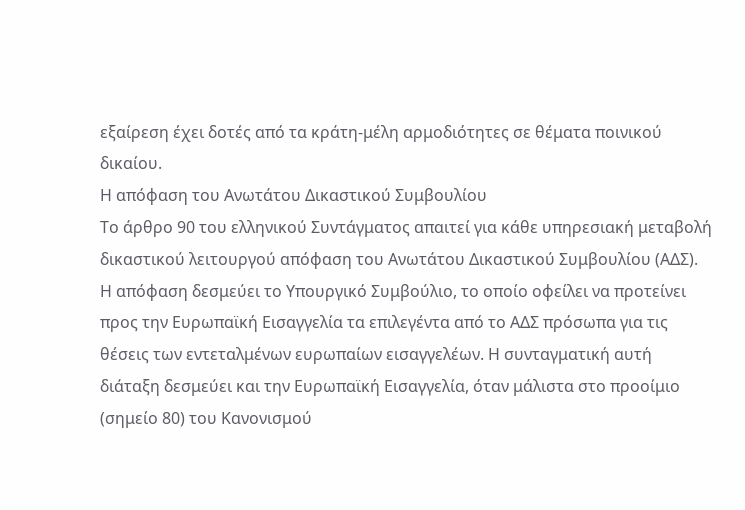εξαίρεση έχει δοτές από τα κράτη-μέλη αρμοδιότητες σε θέματα ποινικού δικαίου.
Η απόφαση του Ανωτάτου Δικαστικού Συμβουλίου
Το άρθρο 90 του ελληνικού Συντάγματος απαιτεί για κάθε υπηρεσιακή μεταβολή δικαστικού λειτουργού απόφαση του Ανωτάτου Δικαστικού Συμβουλίου (ΑΔΣ). Η απόφαση δεσμεύει το Υπουργικό Συμβούλιο, το οποίο οφείλει να προτείνει προς την Ευρωπαϊκή Εισαγγελία τα επιλεγέντα από το ΑΔΣ πρόσωπα για τις θέσεις των εντεταλμένων ευρωπαίων εισαγγελέων. Η συνταγματική αυτή διάταξη δεσμεύει και την Ευρωπαϊκή Εισαγγελία, όταν μάλιστα στο προοίμιο (σημείο 80) του Κανονισμού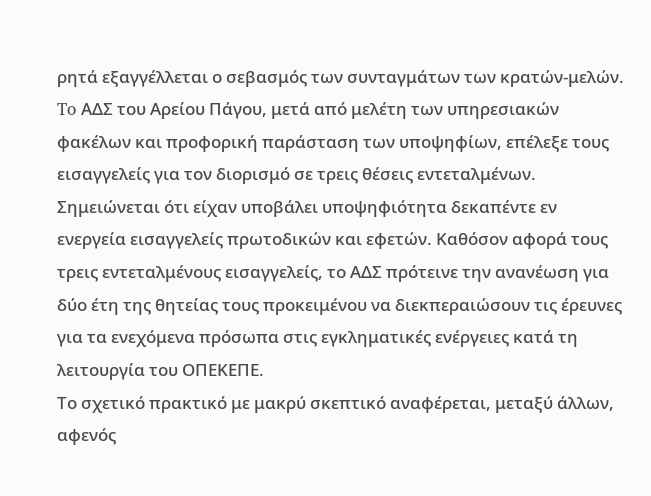ρητά εξαγγέλλεται ο σεβασμός των συνταγμάτων των κρατών-μελών.
To ΑΔΣ του Αρείου Πάγου, μετά από μελέτη των υπηρεσιακών φακέλων και προφορική παράσταση των υποψηφίων, επέλεξε τους εισαγγελείς για τον διορισμό σε τρεις θέσεις εντεταλμένων. Σημειώνεται ότι είχαν υποβάλει υποψηφιότητα δεκαπέντε εν ενεργεία εισαγγελείς πρωτοδικών και εφετών. Καθόσον αφορά τους τρεις εντεταλμένους εισαγγελείς, το ΑΔΣ πρότεινε την ανανέωση για δύο έτη της θητείας τους προκειμένου να διεκπεραιώσουν τις έρευνες για τα ενεχόμενα πρόσωπα στις εγκληματικές ενέργειες κατά τη λειτουργία του ΟΠΕΚΕΠΕ.
Το σχετικό πρακτικό με μακρύ σκεπτικό αναφέρεται, μεταξύ άλλων, αφενός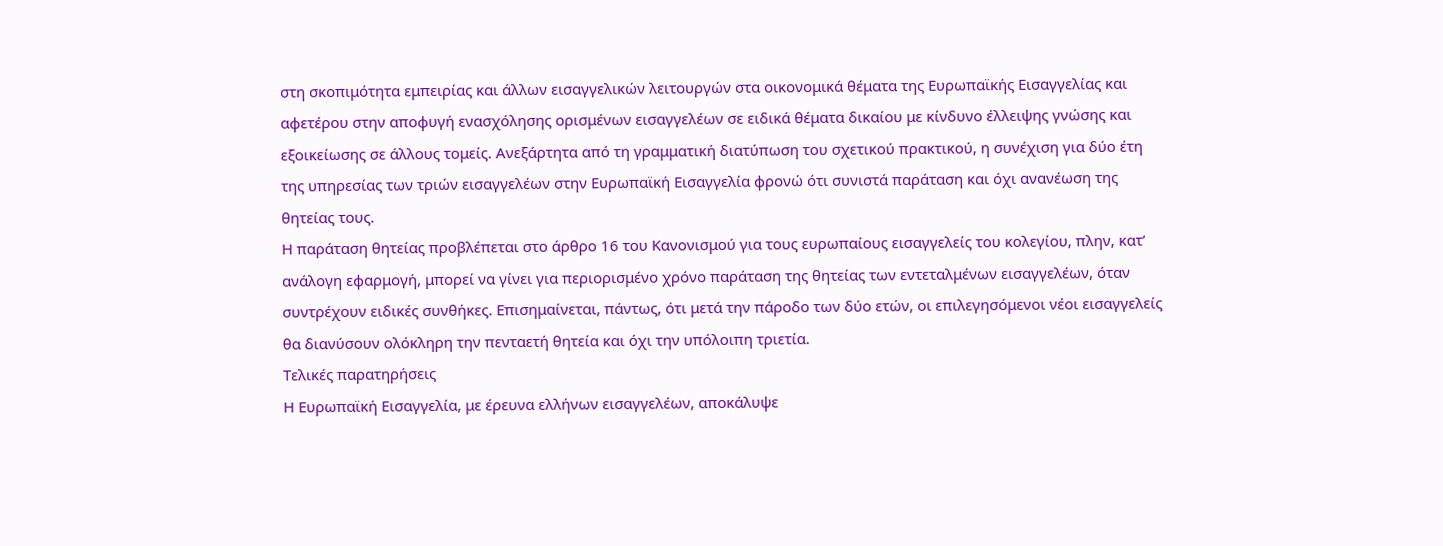στη σκοπιμότητα εμπειρίας και άλλων εισαγγελικών λειτουργών στα οικονομικά θέματα της Ευρωπαϊκής Εισαγγελίας και αφετέρου στην αποφυγή ενασχόλησης ορισμένων εισαγγελέων σε ειδικά θέματα δικαίου με κίνδυνο έλλειψης γνώσης και εξοικείωσης σε άλλους τομείς. Ανεξάρτητα από τη γραμματική διατύπωση του σχετικού πρακτικού, η συνέχιση για δύο έτη της υπηρεσίας των τριών εισαγγελέων στην Ευρωπαϊκή Εισαγγελία φρονώ ότι συνιστά παράταση και όχι ανανέωση της θητείας τους.
Η παράταση θητείας προβλέπεται στο άρθρο 16 του Κανονισμού για τους ευρωπαίους εισαγγελείς του κολεγίου, πλην, κατ’ ανάλογη εφαρμογή, μπορεί να γίνει για περιορισμένο χρόνο παράταση της θητείας των εντεταλμένων εισαγγελέων, όταν συντρέχουν ειδικές συνθήκες. Επισημαίνεται, πάντως, ότι μετά την πάροδο των δύο ετών, οι επιλεγησόμενοι νέοι εισαγγελείς θα διανύσουν ολόκληρη την πενταετή θητεία και όχι την υπόλοιπη τριετία.
Τελικές παρατηρήσεις
Η Ευρωπαϊκή Εισαγγελία, με έρευνα ελλήνων εισαγγελέων, αποκάλυψε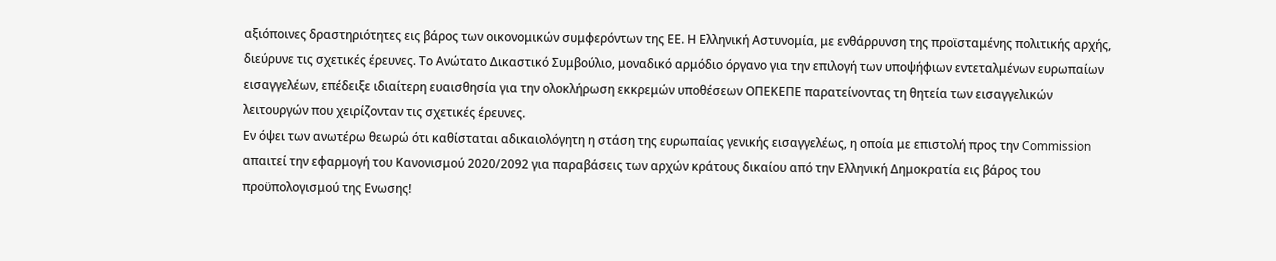αξιόποινες δραστηριότητες εις βάρος των οικονομικών συμφερόντων της ΕΕ. Η Ελληνική Αστυνομία, με ενθάρρυνση της προϊσταμένης πολιτικής αρχής, διεύρυνε τις σχετικές έρευνες. Το Ανώτατο Δικαστικό Συμβούλιο, μοναδικό αρμόδιο όργανο για την επιλογή των υποψήφιων εντεταλμένων ευρωπαίων εισαγγελέων, επέδειξε ιδιαίτερη ευαισθησία για την ολοκλήρωση εκκρεμών υποθέσεων ΟΠΕΚΕΠΕ παρατείνοντας τη θητεία των εισαγγελικών λειτουργών που χειρίζονταν τις σχετικές έρευνες.
Εν όψει των ανωτέρω θεωρώ ότι καθίσταται αδικαιολόγητη η στάση της ευρωπαίας γενικής εισαγγελέως, η οποία με επιστολή προς την Commission απαιτεί την εφαρμογή του Κανονισμού 2020/2092 για παραβάσεις των αρχών κράτους δικαίου από την Ελληνική Δημοκρατία εις βάρος του προϋπολογισμού της Ενωσης!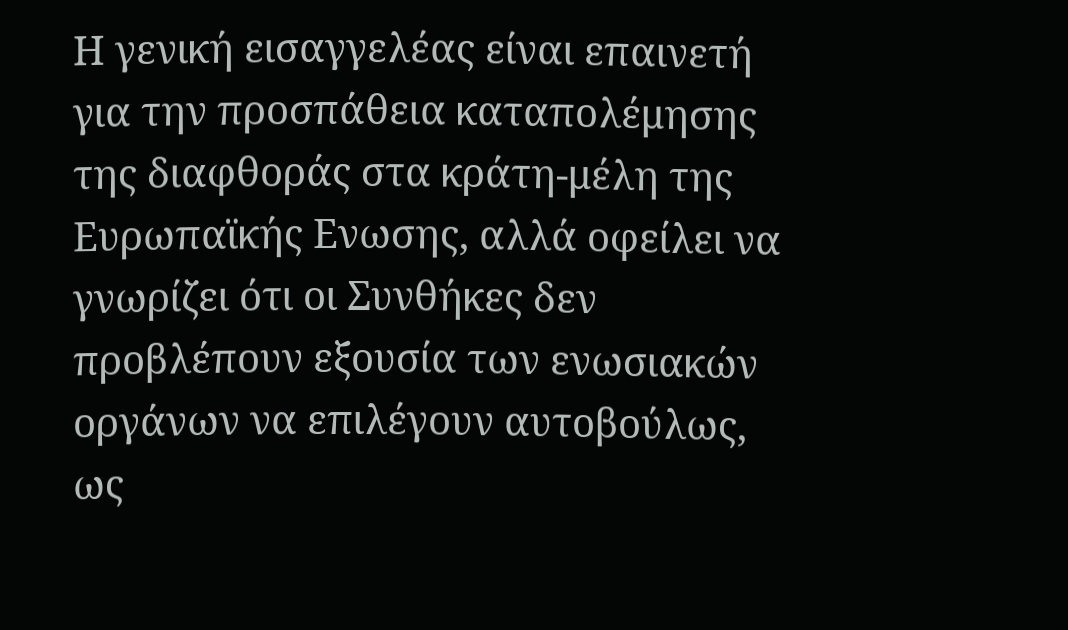Η γενική εισαγγελέας είναι επαινετή για την προσπάθεια καταπολέμησης της διαφθοράς στα κράτη-μέλη της Ευρωπαϊκής Ενωσης, αλλά οφείλει να γνωρίζει ότι οι Συνθήκες δεν προβλέπουν εξουσία των ενωσιακών οργάνων να επιλέγουν αυτοβούλως, ως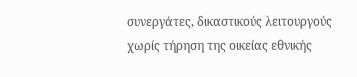συνεργάτες, δικαστικούς λειτουργούς χωρίς τήρηση της οικείας εθνικής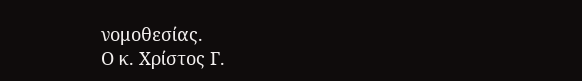νομοθεσίας.
Ο κ. Χρίστος Γ.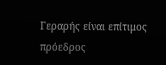Γεραρής είναι επίτιμος πρόεδρος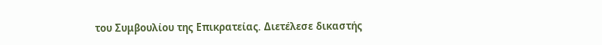του Συμβουλίου της Επικρατείας. Διετέλεσε δικαστής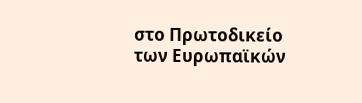στο Πρωτοδικείο των Eυρωπαϊκών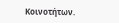Kοινοτήτων.